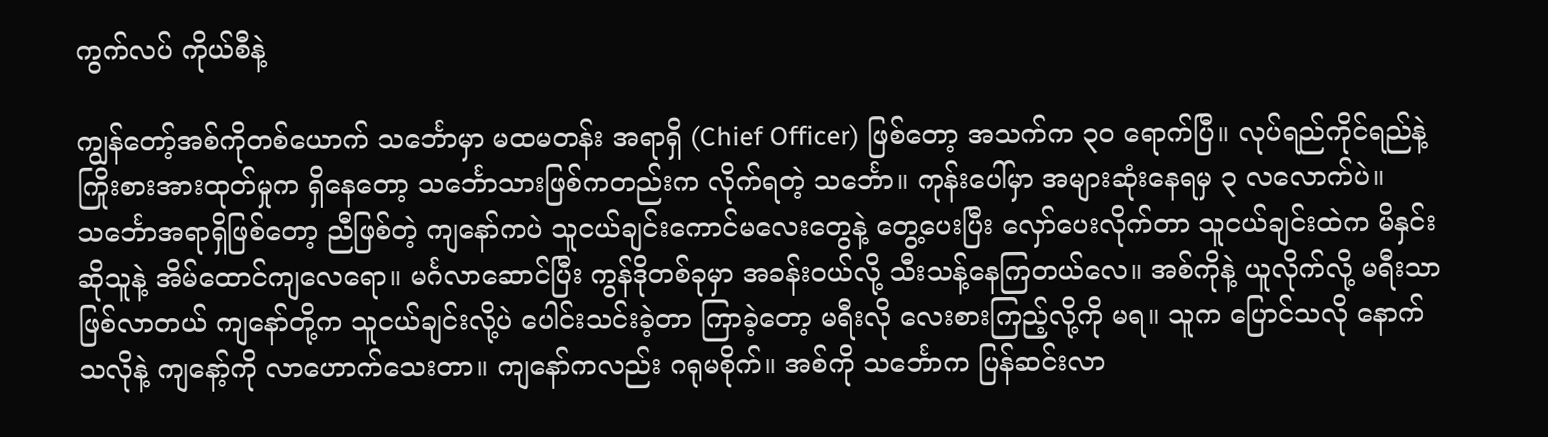ကွက်လပ် ကိုယ်စီနဲ့

ကျွန်တော့်အစ်ကိုတစ်ယောက် သင်္ဘောမှာ မထမတန်း အရာရှိ (Chief Officer) ဖြစ်တော့ အသက်က ၃၀ ရောက်ပြီ။ လုပ်ရည်ကိုင်ရည်နဲ့ ကြိုးစားအားထုတ်မှုက ရှိနေတော့ သင်္ဘောသားဖြစ်ကတည်းက လိုက်ရတဲ့ သင်္ဘော။ ကုန်းပေါ်မှာ အများဆုံးနေရမှ ၃ လလောက်ပဲ။ သင်္ဘောအရာရှိဖြစ်တော့ ညီဖြစ်တဲ့ ကျနော်ကပဲ သူငယ်ချင်းကောင်မလေးတွေနဲ့ တွေ့ပေးပြီး လှော်ပေးလိုက်တာ သူငယ်ချင်းထဲက မိနှင်း ဆိုသူနဲ့ အိမ်ထောင်ကျလေရော။ မင်္ဂလာဆောင်ပြီး ကွန်ဒိုတစ်ခုမှာ အခန်းဝယ်လို့ သီးသန့်နေကြတယ်လေ။ အစ်ကိုနဲ့ ယူလိုက်လို့ မရီးသာ ဖြစ်လာတယ် ကျနော်တို့က သူငယ်ချင်းလို့ပဲ ပေါင်းသင်းခဲ့တာ ကြာခဲ့တော့ မရီးလို လေးစားကြည့်လို့ကို မရ။ သူက ပြောင်သလို နောက်သလိုနဲ့ ကျနော့်ကို လာဟောက်သေးတာ။ ကျနော်ကလည်း ဂရုမစိုက်။ အစ်ကို သင်္ဘောက ပြန်ဆင်းလာ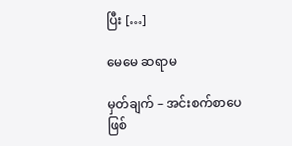ပြီး […]

မေမေ ဆရာမ

မှတ်ချက် – အင်းစက်စာပေ ဖြစ်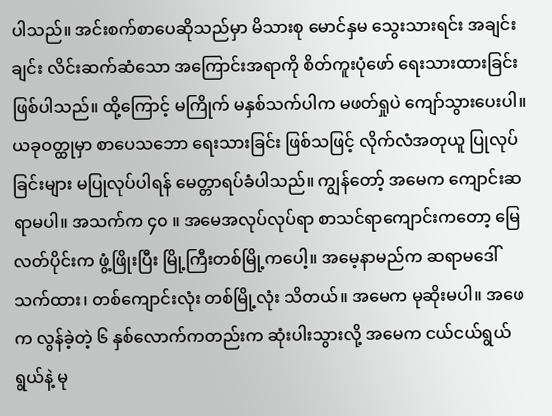ပါသည်။ အင်းစက်စာပေဆိုသည်မှာ မိသားစု မောင်နှမ သွေးသားရင်း အချင်းချင်း လိင်းဆက်ဆံသော အကြောင်းအရာကို စိတ်ကူးပုံဖော် ရေးသားထားခြင်း ဖြစ်ပါသည်။ ထို့ကြောင့် မကြိုက် မနှစ်သက်ပါက မဖတ်ရှုပဲ ကျော်သွားပေးပါ။ ယခုဝတ္ထုမှာ စာပေသဘော ရေးသားခြင်း ဖြစ်သဖြင့် လိုက်လံအတုယူ ပြုလုပ်ခြင်းများ မပြုလုပ်ပါရန် မေတ္တာရပ်ခံပါသည်။ ကျွန်တော့် အမေက ကျောင်းဆရာမပါ။ အသက်က ၄၀ ။ အမေအလုပ်လုပ်ရာ စာသင်ရာကျောင်းကတော့ မြေလတ်ပိုင်းက ဖွံ့ဖြိုးပြီး မြို့ကြီးတစ်မြို့ကပေါ့။ အမေ့နာမည်က ဆရာမဒေါ်သက်ထား၊ တစ်ကျောင်းလုံး တစ်မြို့လုံး သိတယ်။ အမေက မုဆိုးမပါ။ အဖေက လွန်ခဲ့တဲ့ ၆ နှစ်လောက်ကတည်းက ဆုံးပါးသွားလို့ အမေက ငယ်ငယ်ရွယ်ရွယ်နဲ့ မု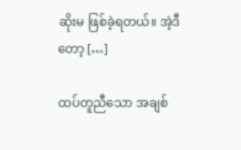ဆိုးမ ဖြစ်ခဲ့ရတယ်။ အဲ့ဒီတော့ […]

ထပ်တူညီသော အချစ်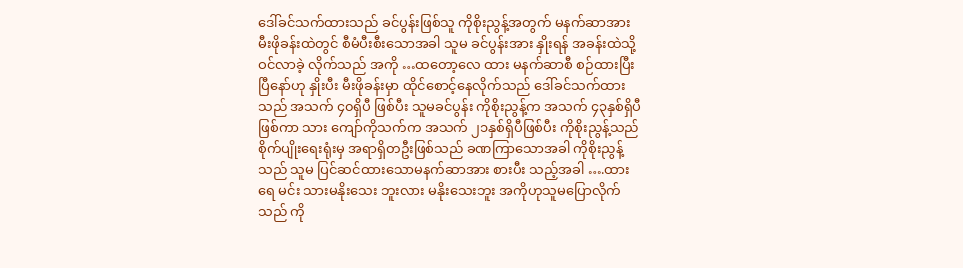ဒေါ်ခင်သက်ထားသည် ခင်ပွန်းဖြစ်သူ ကိုစိုးညွန့်အတွက် မနက်ဆာအား မီးဖိုခန်းထဲတွင် စီမံပီးစီးသောအခါ သူမ ခင်ပွန်းအား နှိုးရန် အခန်းထဲသို့ဝင်လာခဲ့ လိုက်သည် အကို …ထတော့လေ ထား မနက်ဆာစီ စဉ်ထားပြီးပြီနော်ဟု နှိုးပီး မီးဖိုခန်းမှာ ထိုင်စောင့်နေလိုက်သည် ဒေါ်ခင်သက်ထားသည် အသက် ၄၀ရှိပီ ဖြစ်ပီး သူမခင်ပွန်း ကိုစိုးညွန့်က အသက် ၄၃နှစ်ရှိပီဖြစ်ကာ သား ကျော်ကိုသက်က အသက် ၂၁နှစ်ရှိပီဖြစ်ပီး ကိုစိုးညွန့်သည် စိုက်ပျိုးရေးရုံးမှ အရာရှိတဦးဖြစ်သည် ခဏကြာသောအခါ ကိုစိုးညွန့်သည် သူမ ပြင်ဆင်ထားသောမနက်ဆာအား စားပီး သည့်အခါ ….ထားရေ မင်း သားမနိုးသေး ဘူးလား မနိုးသေးဘူး အကိုဟုသူမပြောလိုက်သည် ကို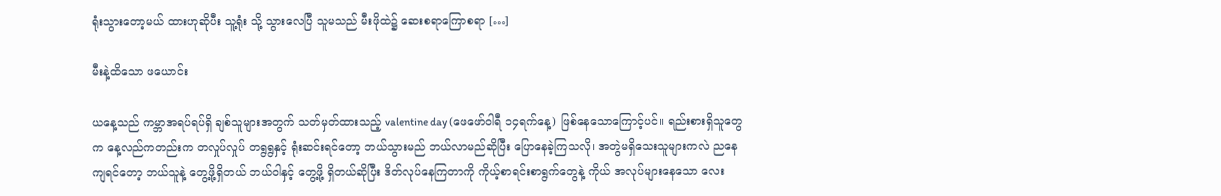ရုံးသွားတော့မယ် ထားဟုဆိုပီး သူ့ရုံး သို့ သွားလေပြီ သူမသည် မီးဖိုထဲ၌ ဆေးစရာကြောစရာ […]

မီးနဲ့ထိသော ဖယောင်း

ယနေ့သည် ကမ္ဘာအရပ်ရပ်ရှိ ချစ်သူများအတွက် သတ်မှတ်ထားသည့် valentine day (ဖေဖော်ဝါရီ ၁၄ရက်နေ့) ဖြစ်နေသောကြောင့်ပင်။ ရည်းစားရှိသူတွေက နေ့လည်ကတည်းက တလှုပ်လှုပ် တရွရွနှင့် ရုံးဆင်းရင်တော့ ဘယ်သွားမည် ဘယ်လာမည်ဆိုပြီး ပြောနေခဲ့ကြသလို၊ အတွဲမရှိသေးသူများကလဲ ညနေကျရင်တော့ ဘယ်သူနဲ့ တွေ့ဖို့ရှိတယ် ဘယ်ဝါနှင့် တွေ့ဖို့ ရှိတယ်ဆိုပြီး ဒိတ်လုပ်နေကြတာကို ကိုယ့်စာရင်းစာရွက်တွေနဲ့ ကိုယ် အလုပ်များနေသော လေး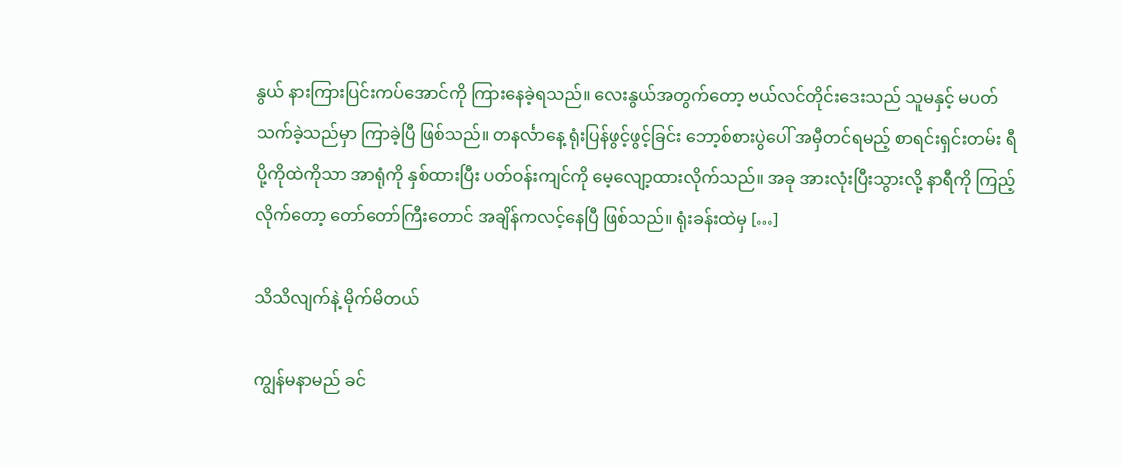နွယ် နားကြားပြင်းကပ်အောင်ကို ကြားနေခဲ့ရသည်။ လေးနွယ်အတွက်တော့ ဗယ်လင်တိုင်းဒေးသည် သူမနှင့် မပတ်သက်ခဲ့သည်မှာ ကြာခဲ့ပြီ ဖြစ်သည်။ တနင်္လာနေ့ ရုံးပြန်ဖွင့်ဖွင့်ခြင်း ဘော့စ်စားပွဲပေါ် အမှီတင်ရမည့် စာရင်းရှင်းတမ်း ရီပို့ကိုထဲကိုသာ အာရုံကို နှစ်ထားပြီး ပတ်ဝန်းကျင်ကို မေ့လျော့ထားလိုက်သည်။ အခု အားလုံးပြီးသွားလို့ နာရီကို ကြည့်လိုက်တော့ တော်တော်ကြီးတောင် အချိန်ကလင့်နေပြီ ဖြစ်သည်။ ရုံးခန်းထဲမှ […]

သိသိလျက်နဲ့ မိုက်မိတယ်

ကျွန်မနာမည် ခင်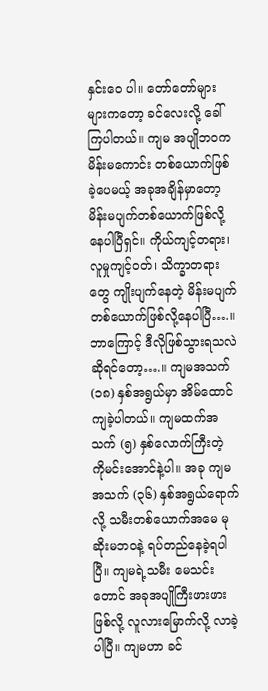နှင်းဝေ ပါ။ တော်တော်များများကတော့ ခင်လေးလို့ ခေါ်ကြပါတယ်။ ကျမ အပျိုဘဝက မိန်းမကောင်း တစ်ယောက်ဖြစ်ခဲ့ပေမယ့် အခုအချိန်မှာတော့ မိန်းမပျက်တစ်ယောက်ဖြစ်လို့နေပါပြီရှင်။ ကိုယ်ကျင့်တရား၊ လူမှုကျင့်ဝတ်၊ သိက္ခာတရားတွေ ကျိုးပျက်နေတဲ့ မိန်းမပျက်တစ်ယောက်ဖြစ်လို့နေပါပြီ….။ ဘာကြောင့် ဒီလိုဖြစ်သွားရသလဲဆိုရင်တော့….။ ကျမအသက် (၁၈) နှစ်အရွယ်မှာ အိမ်ထောင်ကျခဲ့ပါတယ်။ ကျမထက်အသက် (၅) နှစ်လောက်ကြီးတဲ့ ကိုမင်းအောင်နဲ့ပါ။ အခု ကျမအသက် (၃၆) နှစ်အရွယ်ရောက်လို့ သမီးတစ်ယောက်အမေ မုဆိုးမဘဝနဲ့ ရပ်တည်နေခဲ့ရပါပြီ။ ကျမရဲ့သမီး မေသင်းတောင် အခုအပျိုကြီးဖားဖားဖြစ်လို့ လူလားမြောက်လို့ လာခဲ့ပါပြီ။ ကျမဟာ ခင်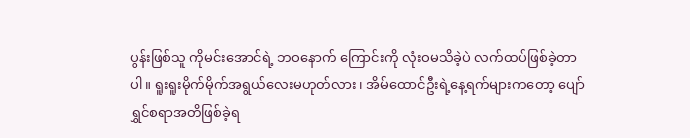ပွန်းဖြစ်သူ ကိုမင်းအောင်ရဲ့ ဘဝနောက် ကြောင်းကို လုံးဝမသိခဲ့ပဲ လက်ထပ်ဖြစ်ခဲ့တာပါ။ ရူးရူးမိုက်မိုက်အရွယ်လေးမဟုတ်လား၊ အိမ်ထောင်ဦးရဲ့နေ့ရက်များကတော့ ပျော်ရွှင်စရာအတိဖြစ်ခဲ့ရ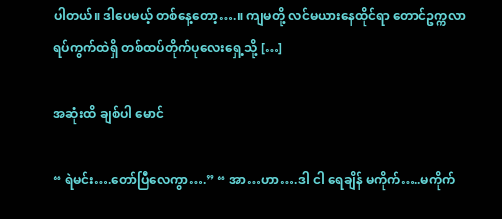ပါတယ်။ ဒါပေမယ့် တစ်နေ့တော့….။ ကျမတို့ လင်မယားနေထိုင်ရာ တောင်ဥက္ကလာရပ်ကွက်ထဲရှိ တစ်ထပ်တိုက်ပုလေးရှေ့သို့ […]

အဆုံးထိ ချစ်ပါ မောင်

“ ရဲမင်း….တော်ပြီလေကွာ….” “ အာ…ဟာ….ဒါ ငါ ရေချိန် မကိုက်…..မကိုက်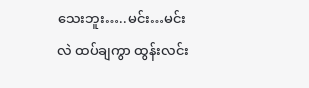သေးဘူး…..မင်း…မင်း လဲ ထပ်ချကွာ ထွန်းလင်း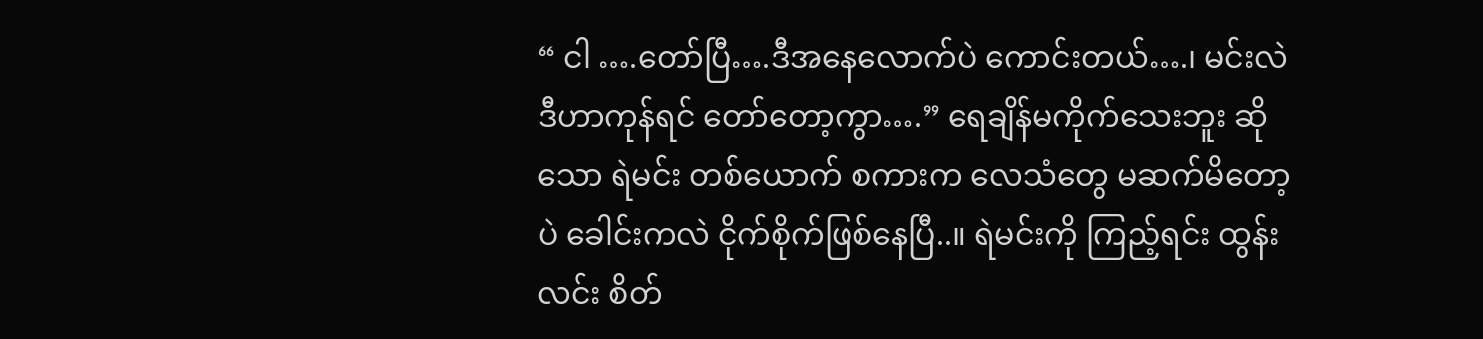“ ငါ ….တော်ပြီ….ဒီအနေလောက်ပဲ ကောင်းတယ်….၊ မင်းလဲ ဒီဟာကုန်ရင် တော်တော့ကွာ….” ရေချိန်မကိုက်သေးဘူး ဆိုသော ရဲမင်း တစ်ယောက် စကားက လေသံတွေ မဆက်မိတော့ပဲ ခေါင်းကလဲ ငိုက်စိုက်ဖြစ်နေပြီ..။ ရဲမင်းကို ကြည့်ရင်း ထွန်းလင်း စိတ်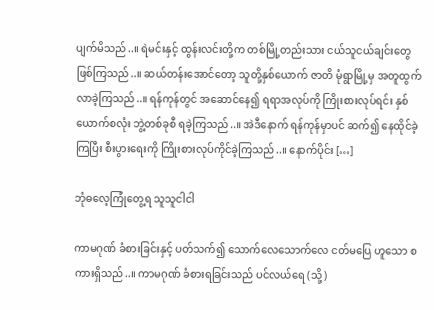ပျက်မိသည်..။ ရဲမင်းနှင့် ထွန်းလင်းတို့က တစ်မြို့တည်းသား ငယ်သူငယ်ချင်းတွေ ဖြစ်ကြသည်..။ ဆယ်တန်းအောင်တော့ သူတို့နှစ်ယောက် ဇာတိ မုံရွာမြို့မှ အတူထွက်လာခဲ့ကြသည်..။ ရန်ကုန်တွင် အဆောင်နေ၍ ရရာအလုပ်ကို ကြိုးစားလုပ်ရင်း နှစ်ယောက်စလုံး ဘွဲ့တစ်ခုစီ ရခဲ့ကြသည်..။ အဲဒီနောက် ရန်ကုန်မှာပင် ဆက်၍ နေထိုင်ခဲ့ကြပြီး စီးပွားရေးကို ကြိုးစားလုပ်ကိုင်ခဲ့ကြသည်..။ နောက်ပိုင်း […]

ဘုံဓလေ့ကြုံတွေ့ရ သူသူငါငါ

ကာမဂုဏ် ခံစားခြင်းနှင့် ပတ်သက်၍ သောက်လေသောက်လေ ငတ်မပြေ ဟူသော စကားရှိသည်..။ ကာမဂုဏ် ခံစားရခြင်းသည် ပင်လယ်ရေ (သို့)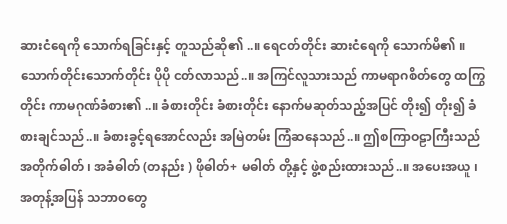ဆားငံရေကို သောက်ရခြင်းနှင့် တူသည်ဆို၏ ..။ ရေငတ်တိုင်း ဆားငံရေကို သောက်မိ၏ ။ သောက်တိုင်းသောက်တိုင်း ပိုပို ငတ်လာသည်..။ အကြင်လူသားသည် ကာမရာဂစိတ်တွေ ထကြွတိုင်း ကာမဂုဏ်ခံစား၏ ..။ ခံစားတိုင်း ခံစားတိုင်း နောက်မဆုတ်သည့်အပြင် တိုး၍ တိုး၍ ခံစားချင်သည်..။ ခံစားခွင့်ရအောင်လည်း အမြဲတမ်း ကြံဆနေသည်..။ ဤစကြာဝဠာကြီးသည် အတိုက်ဓါတ် ၊ အခံဓါတ် (တနည်း ) ဖိုဓါတ်+ မဓါတ် တို့နှင့် ဖွဲ့စည်းထားသည်..။ အပေးအယူ ၊ အတုန့်အပြန် သဘာဝတွေ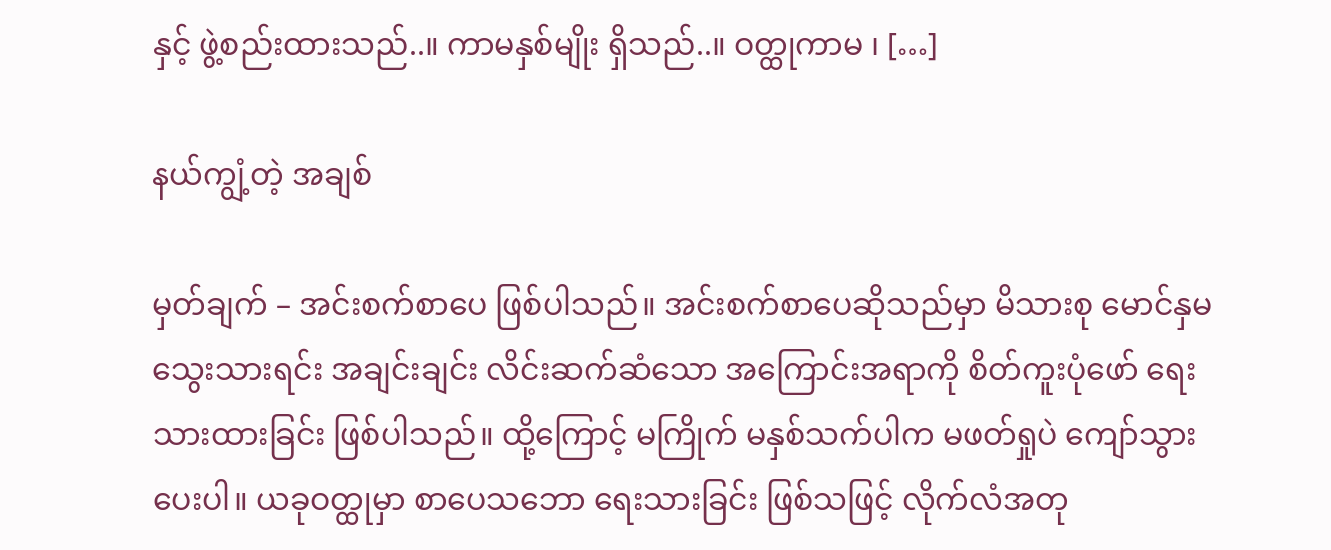နှင့် ဖွဲ့စည်းထားသည်..။ ကာမနှစ်မျိုး ရှိသည်..။ ဝတ္ထုကာမ ၊ […]

နယ်ကျွံ့တဲ့ အချစ်

မှတ်ချက် – အင်းစက်စာပေ ဖြစ်ပါသည်။ အင်းစက်စာပေဆိုသည်မှာ မိသားစု မောင်နှမ သွေးသားရင်း အချင်းချင်း လိင်းဆက်ဆံသော အကြောင်းအရာကို စိတ်ကူးပုံဖော် ရေးသားထားခြင်း ဖြစ်ပါသည်။ ထို့ကြောင့် မကြိုက် မနှစ်သက်ပါက မဖတ်ရှုပဲ ကျော်သွားပေးပါ။ ယခုဝတ္ထုမှာ စာပေသဘော ရေးသားခြင်း ဖြစ်သဖြင့် လိုက်လံအတု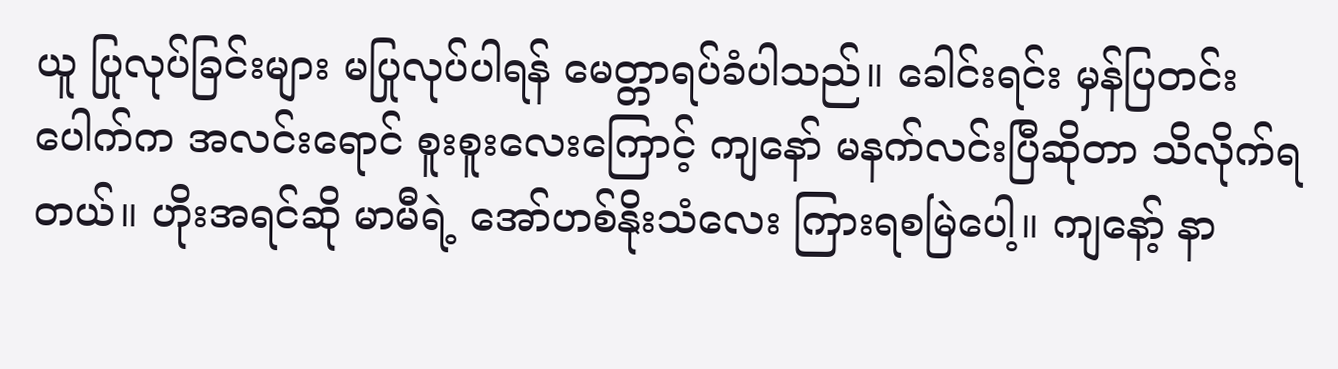ယူ ပြုလုပ်ခြင်းများ မပြုလုပ်ပါရန် မေတ္တာရပ်ခံပါသည်။ ခေါင်းရင်း မှန်ပြတင်းပေါက်က အလင်းရောင် စူးစူးလေးကြောင့် ကျနော် မနက်လင်းပြီဆိုတာ သိလိုက်ရတယ်။ ဟိုးအရင်ဆို မာမီရဲ့ အော်ဟစ်နိုးသံလေး ကြားရစမြဲပေါ့။ ကျနော့် နာ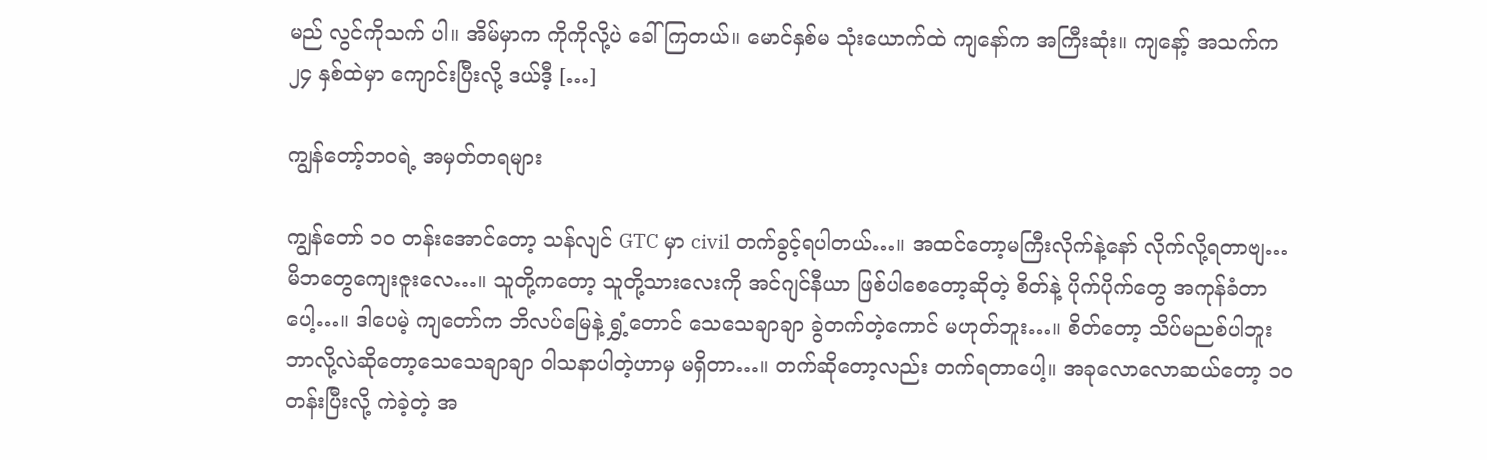မည် လွင်ကိုသက် ပါ။ အိမ်မှာက ကိုကိုလို့ပဲ ခေါ်ကြတယ်။ မောင်နှစ်မ သုံးယောက်ထဲ ကျနော်က အကြီးဆုံး။ ကျနော့် အသက်က ၂၄ နှစ်ထဲမှာ ကျောင်းပြီးလို့ ဒယ်ဒီ့ […]

ကျွန်တော့်ဘဝရဲ့ အမှတ်တရများ

ကျွန်တော် ၁၀ တန်းအောင်တော့ သန်လျင် GTC မှာ civil တက်ခွင့်ရပါတယ်…။ အထင်တော့မကြီးလိုက်နဲ့နော် လိုက်လို့ရတာဗျ… မိဘတွေကျေးဇူးလေ…။ သူတို့ကတော့ သူတို့သားလေးကို အင်ဂျင်နီယာ ဖြစ်ပါစေတော့ဆိုတဲ့ စိတ်နဲ့ ပိုက်ပိုက်တွေ အကုန်ခံတာပေါ့…။ ဒါပေမဲ့ ကျတော်က ဘိလပ်မြေနဲ့ ရွှံ့တောင် သေသေချာချာ ခွဲတက်တဲ့ကောင် မဟုတ်ဘူး…။ စိတ်တော့ သိပ်မညစ်ပါဘူး ဘာလို့လဲဆိုတော့သေသေချာချာ ဝါသနာပါတဲ့ဟာမှ မရှိတာ…။ တက်ဆိုတော့လည်း တက်ရတာပေါ့။ အခုလောလောဆယ်တော့ ၁၀ တန်းပြီးလို့ ကဲခဲ့တဲ့ အ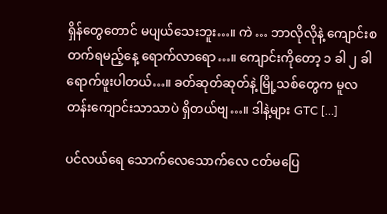ရှိန်တွေတောင် မပျယ်သေးဘူး…။ ကဲ … ဘာလိုလိုနဲ့ ကျောင်းစတက်ရမည့်နေ့ ရောက်လာရော…။ ကျောင်းကိုတော့ ၁ ခါ ၂ ခါ ရောက်ဖူးပါတယ်…။ ခတ်ဆုတ်ဆုတ်နဲ့ မြို့သစ်တွေက မူလတန်းကျောင်းသာသာပဲ ရှိတယ်ဗျ…။ ဒါနဲ့များ GTC […]

ပင်လယ်ရေ သောက်လေသောက်လေ ငတ်မပြေ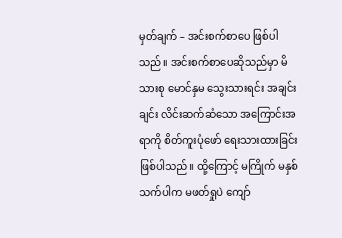မှတ်ချက် – အင်းစက်စာပေ ဖြစ်ပါသည်။ အင်းစက်စာပေဆိုသည်မှာ မိသားစု မောင်နှမ သွေးသားရင်း အချင်းချင်း လိင်းဆက်ဆံသော အကြောင်းအရာကို စိတ်ကူးပုံဖော် ရေးသားထားခြင်း ဖြစ်ပါသည်။ ထို့ကြောင့် မကြိုက် မနှစ်သက်ပါက မဖတ်ရှုပဲ ကျော်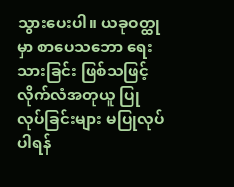သွားပေးပါ။ ယခုဝတ္ထုမှာ စာပေသဘော ရေးသားခြင်း ဖြစ်သဖြင့် လိုက်လံအတုယူ ပြုလုပ်ခြင်းများ မပြုလုပ်ပါရန်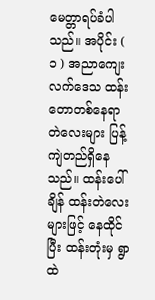မေတ္တာရပ်ခံပါသည်။ အပိုင်း ( ၁ ) အညာကျေးလက်ဒေသ ထန်းတောတစ်နေရာ တဲလေးများ ပြန့်ကျဲတည်ရှိနေသည်။ ထန်းပေါ်ချိန် ထန်းတဲလေးများဖြင့် နေထိုင်ပြီး ထန်းတုံးမှ ရွာထဲ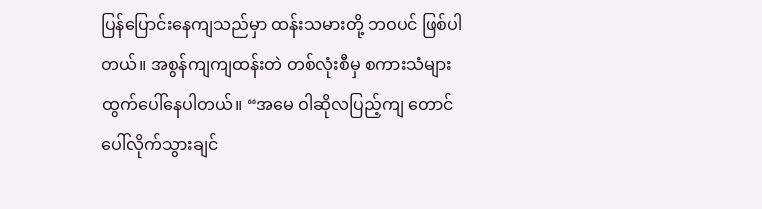ပြန်ပြောင်းနေကျသည်မှာ ထန်းသမားတို့ ဘဝပင် ဖြစ်ပါတယ်။ အစွန်ကျကျထန်းတဲ တစ်လုံးစီမှ စကားသံများ ထွက်ပေါ်နေပါတယ်။ “အမေ ဝါဆိုလပြည့်ကျ တောင်ပေါ်လိုက်သွားချင်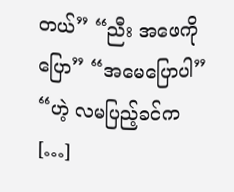တယ်” “ညီး အဖေကိုပြော” “အမေပြောပါ” “ဟဲ့ လမပြည့်ခင်က […]